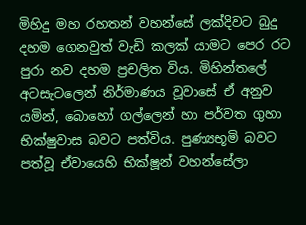මිහිදු මහ රහතන් වහන්සේ ලක්දිවට බුදු දහම ගෙනවුත් වැඩි කලක් යාමට පෙර රට පුරා නව දහම ප්‍රචලිත විය. මිහින්තලේ අටසැටලෙන් නිර්මාණය වූවාසේ ඒ අනුව යමින්, බොහෝ ගල්ලෙන් හා පර්වත ගුහා භික්ෂුවාස බවට පත්විය. පුණ්‍යභූමි බවට පත්වූ ඒවායෙහි භික්ෂූන් වහන්සේලා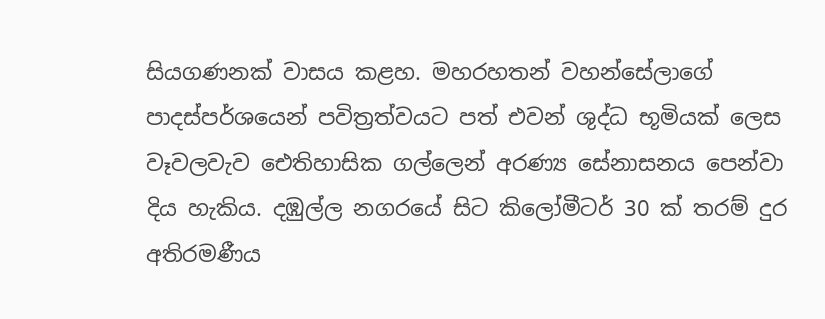සියගණනක් වාසය කළහ. මහරහතන් වහන්සේලාගේ පාදස්පර්ශයෙන් පවිත්‍රත්වයට පත් එවන් ශුද්ධ භූමියක් ලෙස වෑවලවැව ඓතිහාසික ගල්ලෙන් අරණ්‍ය සේනාසනය පෙන්වා දිය හැකිය. දඹුල්ල නගරයේ සිට කිලෝමීටර් 30 ක් තරම් දුර අතිරමණීය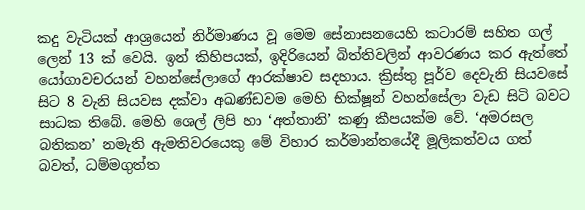කදු වැටියක් ආශ්‍රයෙන් නිර්මාණය වූ මෙම සේනාසනයෙහි කටාරම් සහිත ගල් ලෙන් 13 ක් වෙයි. ඉන් කිහිපයක්, ඉදිරියෙන් බිත්තිවලින් ආවරණය කර ඇත්තේ යෝගාවචරයන් වහන්සේලාගේ ආරක්ෂාව සදහාය. ක්‍රිස්තු පූර්ව දෙවැනි සියවසේ සිට 8 වැනි සියවස දක්වා අඛණ්ඩවම මෙහි භික්ෂූන් වහන්සේලා වැඩ සිටි බවට සාධක තිබේ. මෙහි ශෙල් ලිපි හා ‘අත්තානි’ කණු කීපයක්ම වේ. ‘අමරසල බතිකන’ නමැති ඇමතිවරයෙකු මේ විහාර කර්මාන්තයේදී මූලිකත්වය ගත් බවත්, ධම්මගුත්ත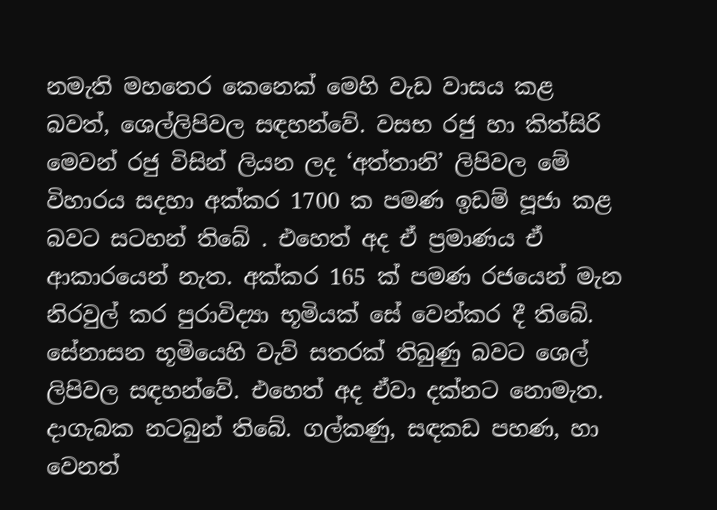නමැති මහතෙර කෙනෙක් මෙහි වැඩ වාසය කළ බවත්, ශෙල්ලිපිවල සඳහන්වේ. වසභ රජු හා කිත්සිරි මෙවන් රජු විසින් ලියන ලද ‘අත්තානි’ ලිපිවල මේ විහාරය සදහා අක්කර 1700 ක පමණ ඉඩම් පූජා කළ බවට සටහන් තිබේ . එහෙත් අද ඒ ප්‍රමාණය ඒ ආකාරයෙන් නැත. අක්කර 165 ක් පමණ රජයෙන් මැන නිරවුල් කර පුරාවිද්‍යා භූමියක් සේ වෙන්කර දී තිබේ. සේනාසන භූමියෙහි වැව් සතරක් තිබුණු බවට ශෙල් ලිපිවල සඳහන්වේ. එහෙත් අද ඒවා දක්නට නොමැත. දාගැබක නටබුන් තිබේ. ගල්කණු, සඳකඩ පහණ, හා වෙනත්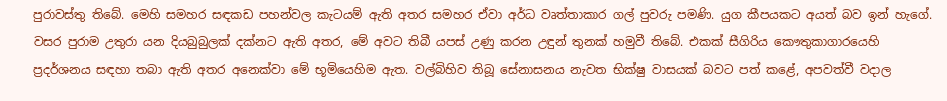පුරාවස්තු තිබේ. මෙහි සමහර සඳකඩ පහන්වල කැටයම් ඇති අතර සමහර ඒවා අර්ධ වෘත්තාකාර ගල් පුවරු පමණි. යුග කීපයකට අයත් බව ඉන් හැගේ. වසර පුරාම උතුරා යන දියබුබුලක් දක්නට ඇති අතර, මේ අවට තිබී යපස් උණු කරන උඳුන් තුනක් හමුවී තිබේ. එකක් සීගිරිය කෞතුකාගාරයෙහි ප්‍රදර්ශනය සඳහා තබා ඇති අතර අනෙක්වා මේ භූමියෙහිම ඇත. වල්බිහිව තිබූ සේනාසනය නැවත භික්ෂු වාසයක් බවට පත් කළේ, අපවත්වී වදාල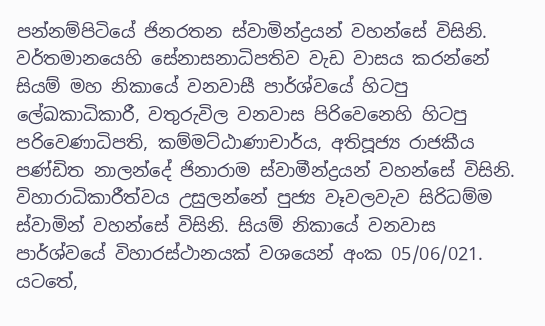පන්නම්පිටියේ ජිනරතන ස්වාමින්ද්‍රයන් වහන්සේ විසිනි. වර්තමානයෙහි සේනාසනාධිපතිව වැඩ වාසය කරන්නේ සියම් මහ නිකායේ වනවාසී පාර්ශ්වයේ හිටපු ලේඛකාධිකාරී, වතුරුවිල වනවාස පිරිවෙනෙහි හිටපු පරිවෙණාධිපති, කම්මට්ඨාණාචාර්ය, අතිපූජ්‍ය රාජකීය පණ්ඩිත නාලන්දේ ජිනාරාම ස්වාමීන්ද්‍රයන් වහන්සේ විසිනි. විහාරාධිකාරීත්වය උසුලන්නේ පුජ්‍ය වෑවලවැව සිරිධම්ම ස්වාමින් වහන්සේ විසිනි. සියම් නිකායේ වනවාස පාර්ශ්වයේ විහාරස්ථානයක් වශයෙන් අංක 05/06/021. යටතේ,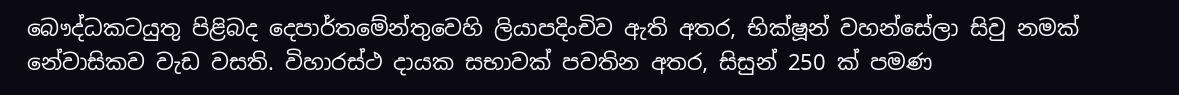බෞද්ධකටයුතු පිළිබද දෙපාර්තමේන්තුවෙහි ලියාපදිංචිව ඇති අතර, භික්ෂූන් වහන්සේලා සිවු නමක් නේවාසිකව වැඩ වසති. විහාරස්ථ දායක සභාවක් පවතින අතර, සිසුන් 250 ක් පමණ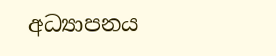අධ්‍යාපනය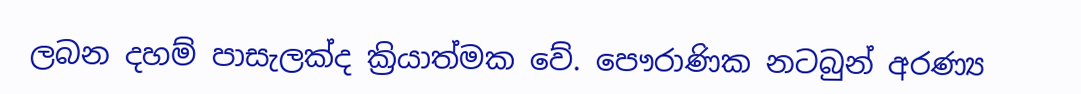ලබන දහම් පාසැලක්ද ක්‍රියාත්මක වේ. පෞරාණික නටබුන් අරණ්‍ය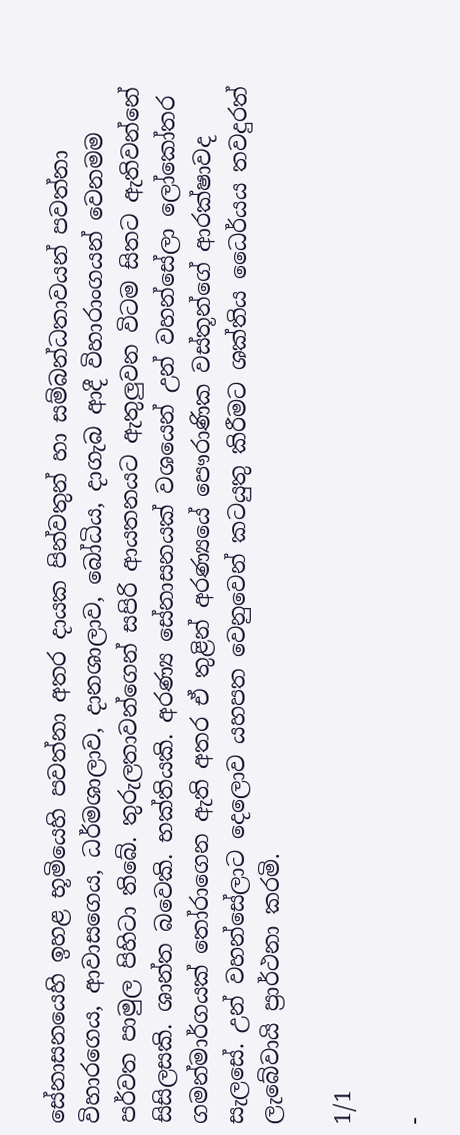සේනාසනයෙහි ඉහළ භූමියෙහි පවත්නා අතර දායක පින්වතුන් හා සම්බන්ධතාවයන් පවත්නා විහාරගෙය, ආවාසගෙය, ධර්මශාලාව, දානශාලාව, බෝධිය, දාගැබ ආදී විහාරාංගයන් වෙනමම පර්වත පාමුල පිහිටා තිබේ. තුරුලතාවන්ගෙන් සපිරි ආයතනයට ඇතුලුවන විටම සිතට ඇතිවන්නේ සිසිලසකි. ශාන්ත බවෙකි. භක්තියකි. අරණ්‍ය සේනාසනයක් වශයෙන් උන් වහන්සේලා ලෝකෝතර ගමන්මාර්ගයක් තෝරාගෙන ඇති අතර ඒ තුළින් අරණ්‍යයේ පෞරාණික වස්තූන්ගේ ආරක්ෂාවද සැලසේ. උන් වහන්සේලාට දෙලොව යහපත වෙනුවෙන් කටයුතු කිරීමට ශක්තිය ධෛර්යය තවදුරත් ලැබේවායි ප්‍රාර්ථනා කරමි.

1/1

-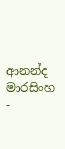ආනන්ද මාරසිංහ -